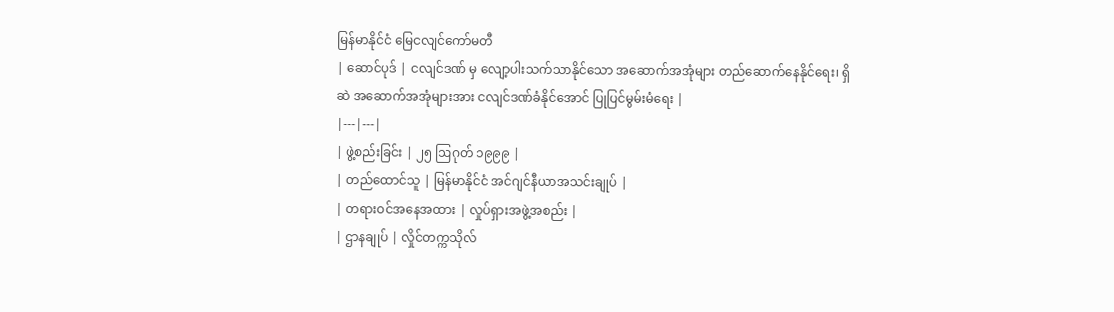မြန်မာနိုင်ငံ မြေငလျင်ကော်မတီ
| ဆောင်ပုဒ် | ငလျင်ဒဏ် မှ လျော့ပါးသက်သာနိုင်သော အဆောက်အအုံများ တည်ဆောက်နေနိုင်ရေး၊ ရှိဆဲ အဆောက်အအုံများအား ငလျင်ဒဏ်ခံနိုင်အောင် ပြုပြင်မွမ်းမံရေး |
|---|---|
| ဖွဲ့စည်းခြင်း | ၂၅ ဩဂုတ် ၁၉၉၉ |
| တည်ထောင်သူ | မြန်မာနိုင်ငံ အင်ဂျင်နီယာအသင်းချုပ် |
| တရားဝင်အနေအထား | လှုပ်ရှားအဖွဲ့အစည်း |
| ဌာနချုပ် | လှိုင်တက္ကသိုလ်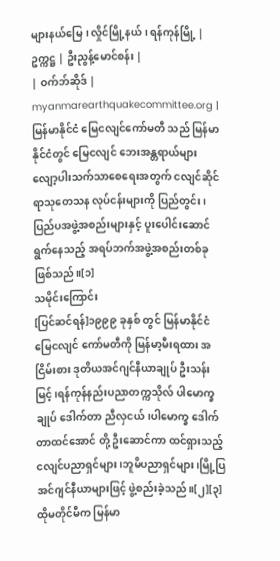များနယ်မြေ၊ လှိုင်မြို့နယ်၊ ရန်ကုန်မြို့ |
ဥက္ကဋ္ဌ | ဦးညွန့်မောင်စန်း |
| ဝက်ဘ်ဆိုဒ် | myanmarearthquakecommittee.org |
မြန်မာနိုင်ငံ မြေငလျင်ကော်မတီ သည် မြန်မာနိုင်ငံတွင် မြေငလျင် ဘေးအန္တရာယ်များ လျော့ပါးသက်သာစေရေးအတွက် ငလျင်ဆိုင်ရာသုတေသန လုပ်ငန်းများကို ပြည်တွင်း၊ ပြည်ပအဖွဲ့အစည်းများနှင့် ပူးပေါင်းဆောင်ရွက်နေသည့် အရပ်ဘက်အဖွဲ့အစည်းတစ်ခု ဖြစ်သည်။[၁]
သမိုင်းကြောင်း
[ပြင်ဆင်ရန်]၁၉၉၉ ခုနှစ် တွင် မြန်မာနိုင်ငံ မြေငလျင် ကော်မတီကို မြန်မာ့မီးရထား အငြိမ်းစား ဒုတိယအင်ဂျင်နီယာချုပ် ဦးသန်းမြင့်၊ရန်ကုန်နည်းပညာတက္ကသိုလ် ပါမောက္ခချုပ် ဒေါက်တာ ညီလှငယ်၊ပါမောက္ခ ဒေါက်တာထင်အောင် တို့ ဦးဆောင်ကာ ထင်ရှားသည့် ငလျင်ပညာရှင်များ၊ဘူမိပညာရှင်များ၊မြို့ပြအင်ဂျင်နီယာများဖြင့် ဖွဲ့စည်းခဲ့သည်။[၂][၃] ထိုမတိုင်မီက မြန်မာ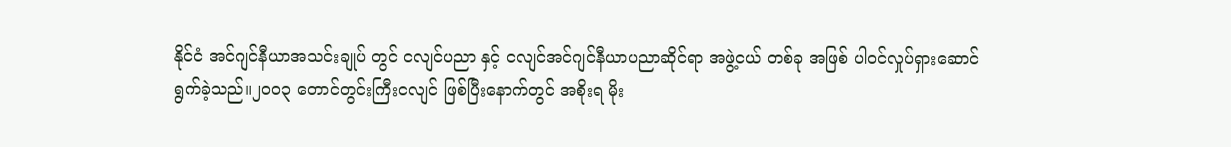နိုင်ငံ အင်ဂျင်နီယာအသင်းချုပ် တွင် ငလျင်ပညာ နှင့် ငလျင်အင်ဂျင်နီယာပညာဆိုင်ရာ အဖွဲ့ငယ် တစ်ခု အဖြစ် ပါဝင်လှုပ်ရှားဆောင်ရွက်ခဲ့သည်။၂၀၀၃ တောင်တွင်းကြီးငလျင် ဖြစ်ပြီးနောက်တွင် အစိုးရ မိုး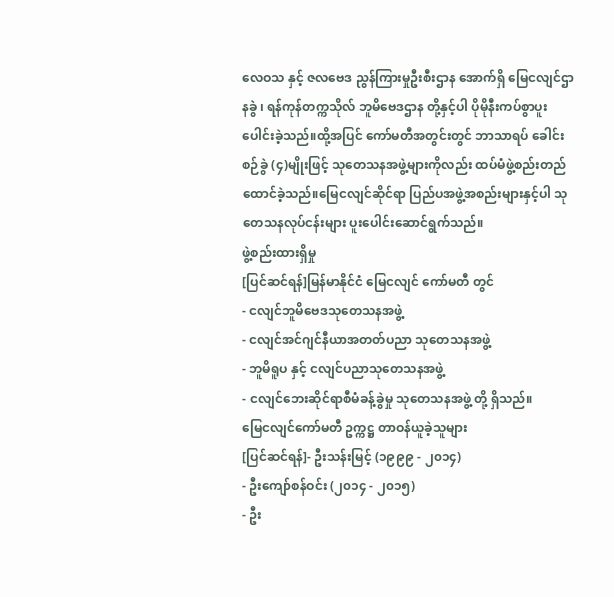လေဝသ နှင့် ဇလဗေဒ ညွန်ကြားမှုဦးစီးဌာန အောက်ရှိ မြေငလျင်ဌာနခွဲ ၊ ရန်ကုန်တက္ကသိုလ် ဘူမိဗေဒဌာန တို့နှင့်ပါ ပိုမိုနီးကပ်စွာပူးပေါင်းခဲ့သည်။ထို့အပြင် ကော်မတီအတွင်းတွင် ဘာသာရပ် ခေါင်းစဉ်ခွဲ (၄)မျိုးဖြင့် သုတေသနအဖွဲ့များကိုလည်း ထပ်မံဖွဲ့စည်းတည်ထောင်ခဲ့သည်။မြေငလျင်ဆိုင်ရာ ပြည်ပအဖွဲ့အစည်းများနှင့်ပါ သုတေသနလုပ်ငန်းများ ပူးပေါင်းဆောင်ရွက်သည်။
ဖွဲ့စည်းထားရှိမှု
[ပြင်ဆင်ရန်]မြန်မာနိုင်ငံ မြေငလျင် ကော်မတီ တွင်
- ငလျင်ဘူမိဗေဒသုတေသနအဖွဲ့
- ငလျင်အင်ဂျင်နီယာအတတ်ပညာ သုတေသနအဖွဲ့
- ဘူမိရူပ နှင့် ငလျင်ပညာသုတေသနအဖွဲ့
- ငလျင်ဘေးဆိုင်ရာစီမံခန့်ခွဲမှု သုတေသနအဖွဲ့ တို့ ရှိသည်။
မြေငလျင်ကော်မတီ ဥက္ကဋ္ဌ တာဝန်ယူခဲ့သူများ
[ပြင်ဆင်ရန်]- ဦးသန်းမြင့် (၁၉၉၉ - ၂၀၁၄)
- ဦးကျော်စန်ဝင်း (၂၀၁၄ - ၂၀၁၅)
- ဦး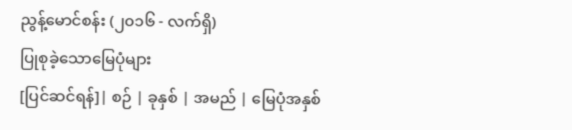ညွန့်မောင်စန်း (၂၀၁၆ - လက်ရှိ)
ပြုစုခဲ့သောမြေပုံများ
[ပြင်ဆင်ရန်]| စဉ် | ခုနှစ် | အမည် | မြေပုံအနှစ်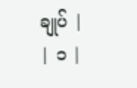ချုပ် |
| ၁ |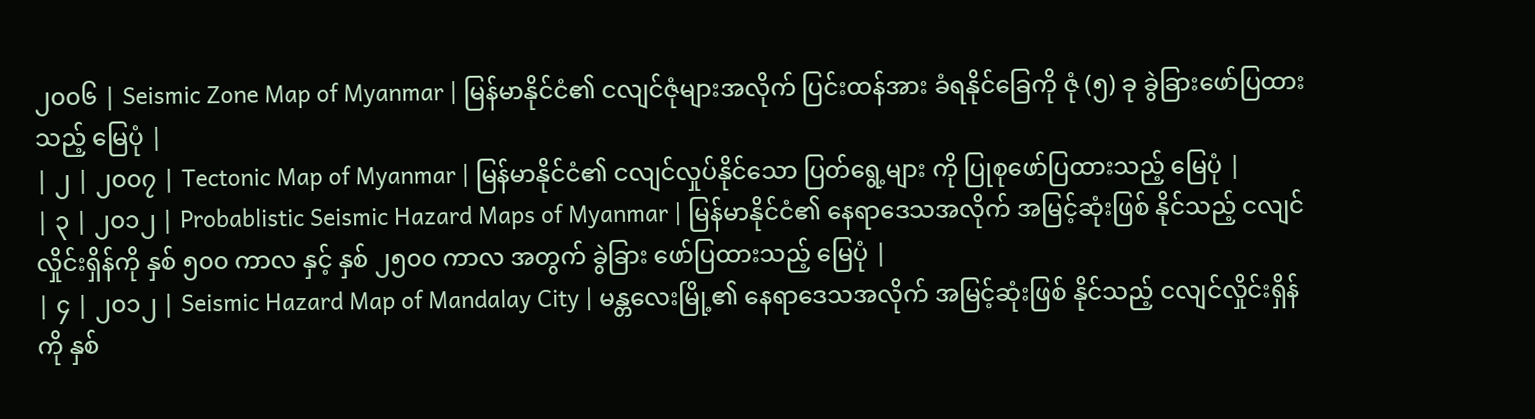၂၀၀၆ | Seismic Zone Map of Myanmar | မြန်မာနိုင်ငံ၏ ငလျင်ဇုံများအလိုက် ပြင်းထန်အား ခံရနိုင်ခြေကို ဇုံ (၅) ခု ခွဲခြားဖော်ပြထားသည့် မြေပုံ |
| ၂ | ၂၀၀၇ | Tectonic Map of Myanmar | မြန်မာနိုင်ငံ၏ ငလျင်လှုပ်နိုင်သော ပြတ်ရွေ့များ ကို ပြုစုဖော်ပြထားသည့် မြေပုံ |
| ၃ | ၂၀၁၂ | Probablistic Seismic Hazard Maps of Myanmar | မြန်မာနိုင်ငံ၏ နေရာဒေသအလိုက် အမြင့်ဆုံးဖြစ် နိုင်သည့် ငလျင်လှိုင်းရှိန်ကို နှစ် ၅၀၀ ကာလ နှင့် နှစ် ၂၅၀၀ ကာလ အတွက် ခွဲခြား ဖော်ပြထားသည့် မြေပုံ |
| ၄ | ၂၀၁၂ | Seismic Hazard Map of Mandalay City | မန္တလေးမြို့၏ နေရာဒေသအလိုက် အမြင့်ဆုံးဖြစ် နိုင်သည့် ငလျင်လှိုင်းရှိန် ကို နှစ်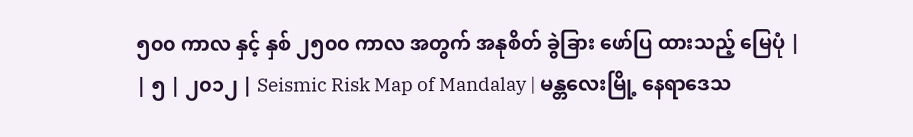၅၀၀ ကာလ နှင့် နှစ် ၂၅၀၀ ကာလ အတွက် အနုစိတ် ခွဲခြား ဖော်ပြ ထားသည့် မြေပုံ |
| ၅ | ၂၀၁၂ | Seismic Risk Map of Mandalay | မန္တလေးမြို့ နေရာဒေသ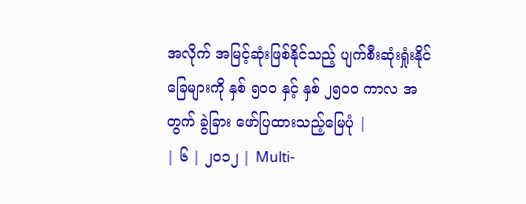အလိုက် အမြင့်ဆုံးဖြစ်နိုင်သည့် ပျက်စီးဆုံးရှုံးနိုင်ခြေများကို နှစ် ၅၀၀ နှင့် နှစ် ၂၅၀၀ ကာလ အတွက် ခွဲခြား ဖော်ပြထားသည့်မြေပုံ |
| ၆ | ၂၀၁၂ | Multi-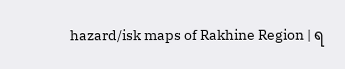hazard/isk maps of Rakhine Region | ရ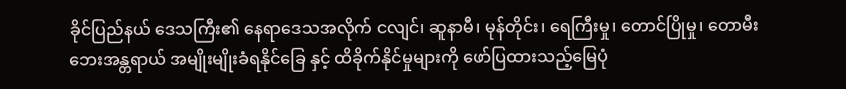ခိုင်ပြည်နယ် ဒေသကြီး၏ နေရာဒေသအလိုက် ငလျင်၊ ဆူနာမီ၊ မုန်တိုင်း၊ ရေကြီးမှု၊ တောင်ပြိုမှု၊ တောမီး ဘေးအန္တရာယ် အမျိုးမျိုးခံရနိုင်ခြေ နှင့် ထိခိုက်နိုင်မှုများကို ဖော်ပြထားသည့်မြေပုံ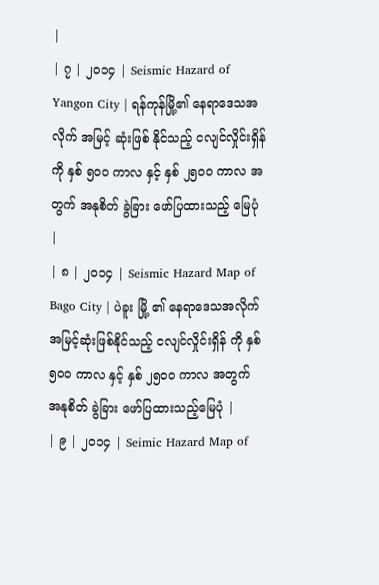|
| ၇ | ၂၀၁၄ | Seismic Hazard of Yangon City | ရန်ကုန်မြို့၏ နေရာဒေသအလိုက် အမြင့် ဆုံးဖြစ် နိုင်သည့် ငလျင်လှိုင်းရှိန် ကို နှစ် ၅၀၀ ကာလ နှင့် နှစ် ၂၅၀၀ ကာလ အတွက် အနုစိတ် ခွဲခြား ဖော်ပြထားသည့် မြေပုံ |
| ၈ | ၂၀၁၄ | Seismic Hazard Map of Bago City | ပဲခူး မြို့ ၏ နေရာဒေသအလိုက် အမြင့်ဆုံးဖြစ်နိုင်သည့် ငလျင်လှိုင်းရှိန် ကို နှစ် ၅၀၀ ကာလ နှင့် နှစ် ၂၅၀၀ ကာလ အတွက် အနုစိတ် ခွဲခြား ဖော်ပြထားသည့်မြေပုံ |
| ၉ | ၂၀၁၄ | Seimic Hazard Map of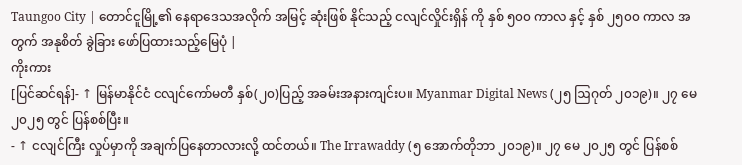Taungoo City | တောင်ငူမြို့၏ နေရာဒေသအလိုက် အမြင့် ဆုံးဖြစ် နိုင်သည့် ငလျင်လှိုင်းရှိန် ကို နှစ် ၅၀၀ ကာလ နှင့် နှစ် ၂၅၀၀ ကာလ အတွက် အနုစိတ် ခွဲခြား ဖော်ပြထားသည့်မြေပုံ |
ကိုးကား
[ပြင်ဆင်ရန်]- ↑ မြန်မာနိုင်ငံ ငလျင်ကော်မတီ နှစ်(၂၀)ပြည့် အခမ်းအနားကျင်းပ။ Myanmar Digital News (၂၅ ဩဂုတ် ၂၀၁၉)။ ၂၇ မေ ၂၀၂၅ တွင် ပြန်စစ်ပြီး။
- ↑ ငလျင်ကြီး လှုပ်မှာကို အချက်ပြနေတာလားလို့ ထင်တယ်။ The Irrawaddy (၅ အောက်တိုဘာ ၂၀၁၉)။ ၂၇ မေ ၂၀၂၅ တွင် ပြန်စစ်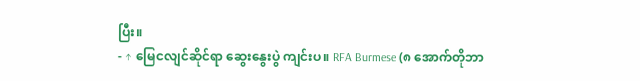ပြီး။
- ↑ မြေငလျင်ဆိုင်ရာ ဆွေးနွေးပွဲ ကျင်းပ။ RFA Burmese (၈ အောက်တိုဘာ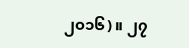၂၀၁၆)။ ၂၇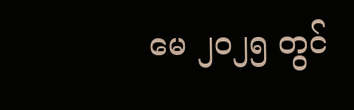မေ ၂၀၂၅ တွင်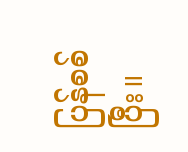ပြန်စစ်ပြီး။